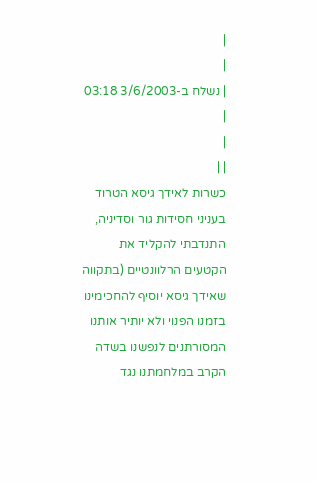|
|
| נשלח ב-3/6/2003 03:18 |
|
| |
כשרות לאידך גיסא הטרוד בעניני חסידות גור וסדיניה, התנדבתי להקליד את הקטעים הרלוונטיים (בתקווה שאידך גיסא יוסיף להחכימינו בזמנו הפנוי ולא יותיר אותנו המסורתנים לנפשנו בשדה הקרב במלחמתנו נגד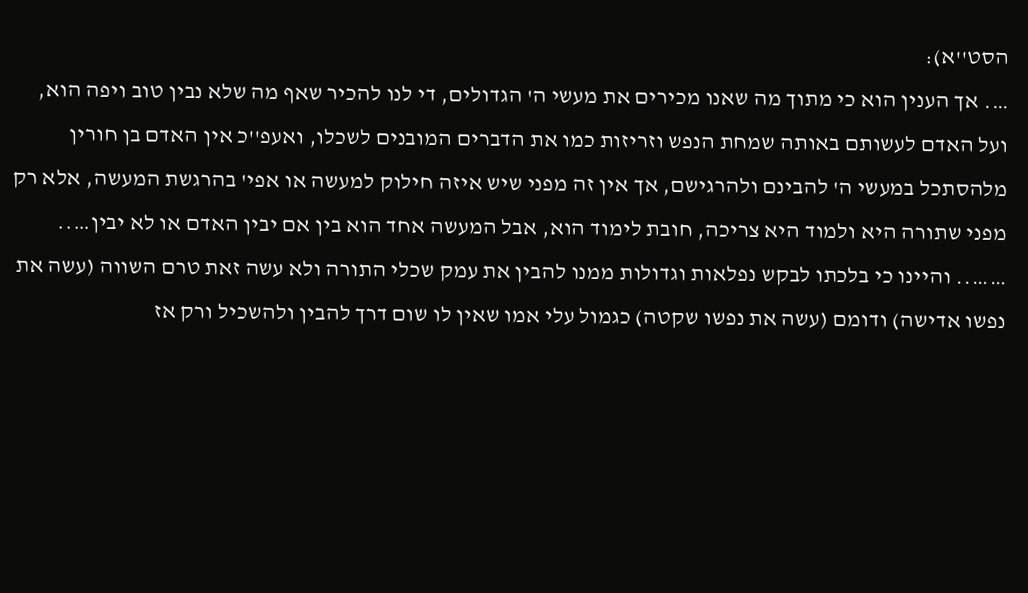הסט''א):
…. אך הענין הוא כי מתוך מה שאנו מכירים את מעשי ה' הגדולים, די לנו להכיר שאף מה שלא נבין טוב ויפה הוא, ועל האדם לעשותם באותה שמחת הנפש וזריזות כמו את הדברים המובנים לשכלו, ואעפ''כ אין האדם בן חורין מלהסתכל במעשי ה' להבינם ולהרגישם, אך אין זה מפני שיש איזה חילוק למעשה או אפי' בהרגשת המעשה, אלא רק מפני שתורה היא ולמוד היא צריכה, חובת לימוד הוא, אבל המעשה אחד הוא בין אם יבין האדם או לא יבין…..
…….. והיינו כי בלכתו לבקש נפלאות וגדולות ממנו להבין את עמק שכלי התורה ולא עשה זאת טרם השווה (עשה את נפשו אדישה) ודומם (עשה את נפשו שקטה) כגמול עלי אמו שאין לו שום דרך להבין ולהשכיל ורק אז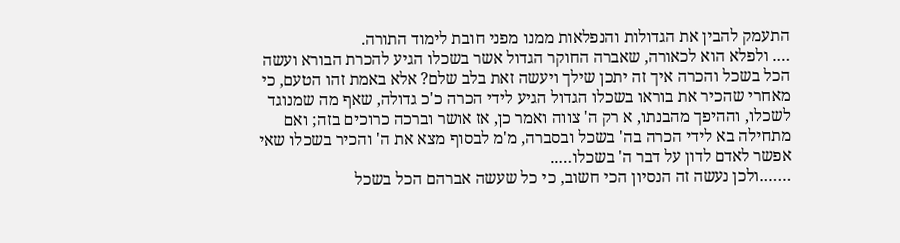התעמק להבין את הגדולות והנפלאות ממנו מפני חובת לימוד התורה.
…. ולפלא הוא לכאורה, שאברה החוקר הגדול אשר בשכלו הגיע להכרת הבורא ועשה הכל בשכל והכרה איך זה יתכן שילך ויעשה זאת בלב שלם? אלא באמת זהו הטעם, כי מאחרי שהכיר את בוראו בשכלו הגדול הגיע לידי הכרה כ'כ גדולה, שאף מה שמנוגד לשכלו, וההיפך מהבנתו, א רק ה' צווה ואמר כן, אז אושר וברכה כרוכים בזה; ואם מתחילה בא לידי הכרה בה' בשכל ובסברה, מ'מ לבסוף מצא את ה' והכיר בשכלו שאי אפשר לאדם לדון על דבר ה' בשכלו…..
…….ולכן נעשה זה הנסיון הכי חשוב, כי כל שעשה אברהם הכל בשכל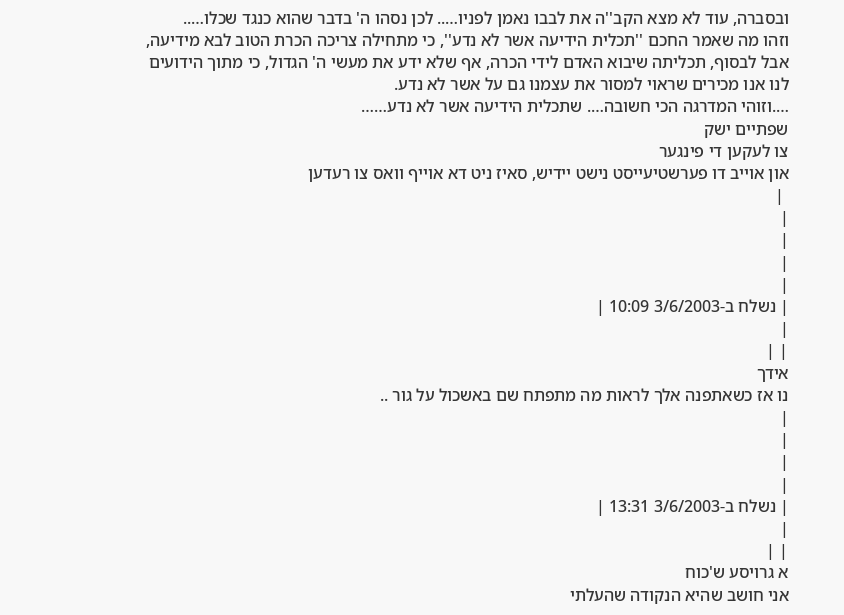ובסברה, עוד לא מצא הקב''ה את לבבו נאמן לפניו….. לכן נסהו ה' בדבר שהוא כנגד שכלו…..
וזהו מה שאמר החכם ''תכלית הידיעה אשר לא נדע'', כי מתחילה צריכה הכרת הטוב לבא מידיעה, אבל לבסוף, תכליתה שיבוא האדם לידי הכרה, אף שלא ידע את מעשי ה' הגדול, כי מתוך הידועים לנו אנו מכירים שראוי למסור את עצמנו גם על אשר לא נדע.
….וזוהי המדרגה הכי חשובה…. שתכלית הידיעה אשר לא נדע……
שפתיים ישק
צו לעקען די פינגער
און אוייב דו פערשטיעייסט נישט יידיש, סאיז ניט דא אוייף וואס צו רעדען
 |
|
|
|
|
| נשלח ב-3/6/2003 10:09 |
|
| |
אידך
נו אז כשאתפנה אלך לראות מה מתפתח שם באשכול על גור ..
|
|
|
|
| נשלח ב-3/6/2003 13:31 |
|
| |
א גרויסע ש'כוח
אני חושב שהיא הנקודה שהעלתי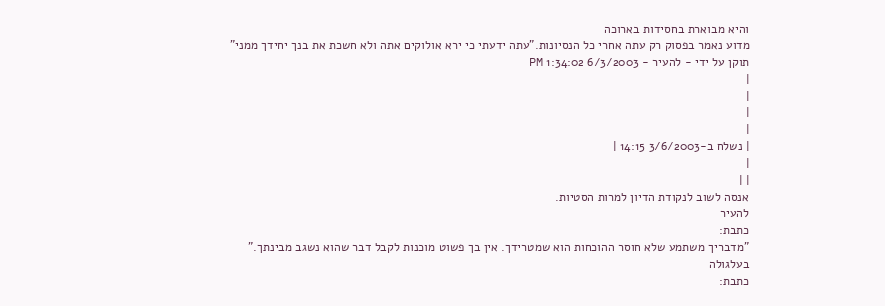והיא מבוארת בחסידות בארוכה
מדוע נאמר בפסוק רק עתה אחרי כל הנסיונות."עתה ידעתי כי ירא אולוקים אתה ולא חשכת את בנך יחידך ממני"
תוקן על ידי - להעיר - 6/3/2003 1:34:02 PM
|
|
|
|
| נשלח ב-3/6/2003 14:15 |
|
| |
אנסה לשוב לנקודת הדיון למרות הסטיות.
להעיר
כתבת:
"מדבריך משתמע שלא חוסר ההוכחות הוא שמטרידך. אין בך פשוט מוכנות לקבל דבר שהוא נשגב מבינתך."
בעלגולה
כתבת: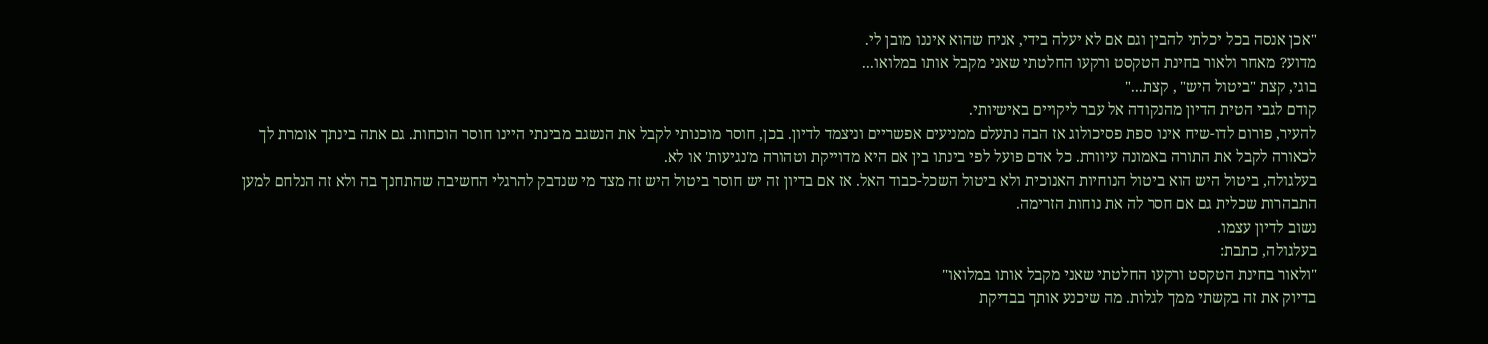"אכן אנסה בכל יכלתי להבין וגם אם לא יעלה בידי, אניח שהוא איננו מובן לי.
מדוע? מאחר ולאור בחינת הטקסט ורקעו החלטתי שאני מקבל אותו במלואו...
בוגי, קצת "ביטול היש" , קצת..."
קודם לגבי הטית הדיון מהנקודה אל עבר ליקויים באישיותי.
להעיר, פורום לדו-שיח אינו ספת פסיכולוג אז הבה נתעלם ממניעים אפשריים וניצמד לדיון. בכן, חוסר מוכנותי לקבל את הנשגב מבינתי היינו חוסר הוכחות. גם אתה בינתך אומרת לך לכאורה לקבל את התורה באמונה עיוורת. כל אדם פועל לפי בינתו בין אם היא מדוייקת וטהורה מ'נגיעות' או לא.
בעלגולה, ביטול היש הוא ביטול הנוחיות האנוכית ולא ביטול השכל-כבוד האל. אז אם בדיון זה יש חוסר ביטול היש זה מצד מי שנדבק להרגלי החשיבה שהתחנך בה ולא זה הנלחם למען התבהרות שכלית גם אם חסר לה את נוחות הזרימה.
נשוב לדיון עצמו.
בעלגולה, כתבת:
"ולאור בחינת הטקסט ורקעו החלטתי שאני מקבל אותו במלואו"
בדיוק את זה בקשתי ממך לגלות. מה שיכנע אותך בבדיקת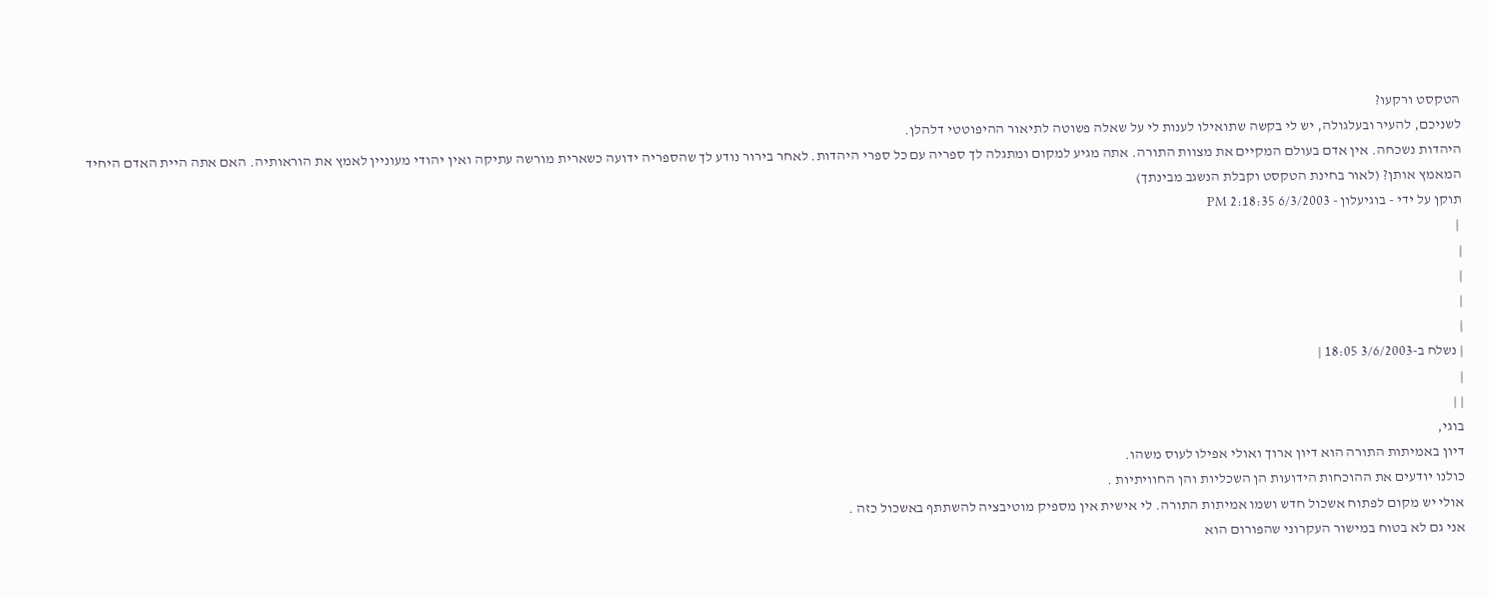הטקסט ורקעו?
לשניכם, להעיר ובעלגולה, יש לי בקשה שתואילו לענות לי על שאלה פשוטה לתיאור ההיפוטטי דלהלן.
היהדות נשכחה. אין אדם בעולם המקיים את מצוות התורה. אתה מגיע למקום ומתגלה לך ספריה עם כל ספרי היהדות. לאחר בירור נודע לך שהספריה ידועה כשארית מורשה עתיקה ואין יהודי מעוניין לאמץ את הוראותיה. האם אתה היית האדם היחיד המאמץ אותן? (לאור בחינת הטקסט וקבלת הנשגב מבינתך)
תוקן על ידי - בוגיעלון - 6/3/2003 2:18:35 PM
 |
|
|
|
|
| נשלח ב-3/6/2003 18:05 |
|
| |
בוגי,
דיון באמיתות התורה הוא דיון ארוך ואולי אפילו לעוס משהו.
כולנו יודעים את ההוכחות הידועות הן השכליות והן החוויתיות .
אולי יש מקום לפתוח אשכול חדש ושמו אמיתות התורה. לי אישית אין מספיק מוטיבציה להשתתף באשכול כזה .
אני גם לא בטוח במישור העקרוני שהפורום הוא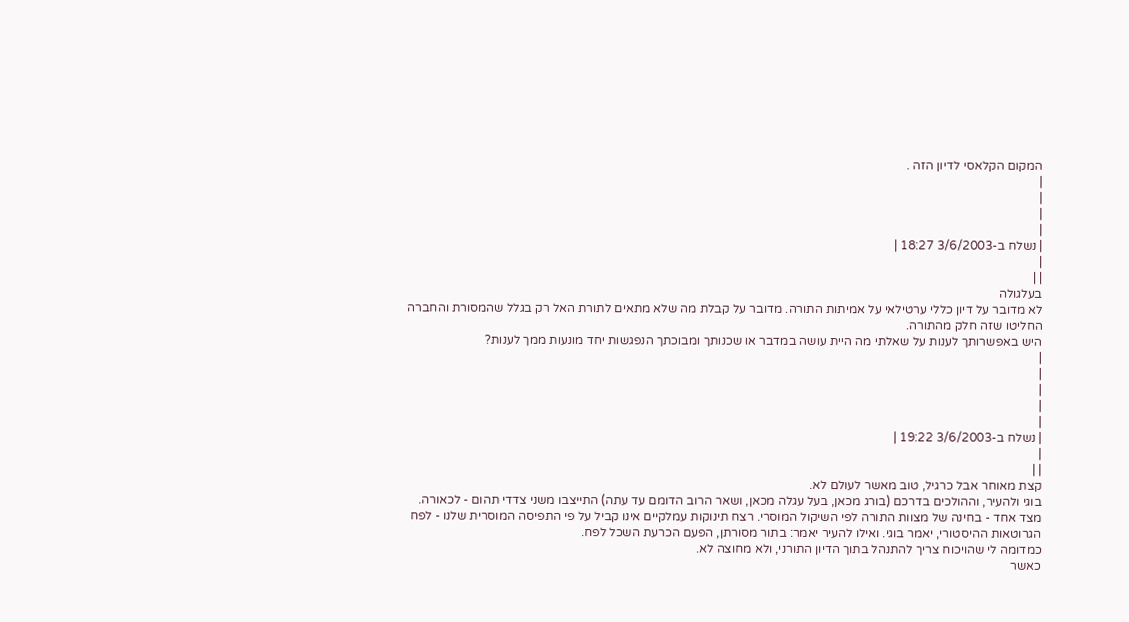המקום הקלאסי לדיון הזה .
|
|
|
|
| נשלח ב-3/6/2003 18:27 |
|
| |
בעלגולה
לא מדובר על דיון כללי ערטילאי על אמיתות התורה. מדובר על קבלת מה שלא מתאים לתורת האל רק בגלל שהמסורת והחברה החליטו שזה חלק מהתורה.
היש באפשרותך לענות על שאלתי מה היית עושה במדבר או שכנותך ומבוכתך הנפגשות יחד מונעות ממך לענות?
|
|
|
|
|
| נשלח ב-3/6/2003 19:22 |
|
| |
קצת מאוחר אבל כרגיל, טוב מאשר לעולם לא.
בוגי ולהעיר, וההולכים בדרכם (בורג מכאן, בעל עגלה מכאן, ושאר הרוב הדומם עד עתה) התייצבו משני צדדי תהום - לכאורה.
מצד אחד - בחינה של מצוות התורה לפי השיקול המוסרי. רצח תינוקות עמלקיים אינו קביל על פי התפיסה המוסרית שלנו - לפח הגרוטאות ההיסטורי, יאמר בוגי. ואילו להעיר יאמר: בתור מסורתן, הפעם הכרעת השכל לפח.
כמדומה לי שהויכוח צריך להתנהל בתוך הדיון התורני, ולא מחוצה לא.
כאשר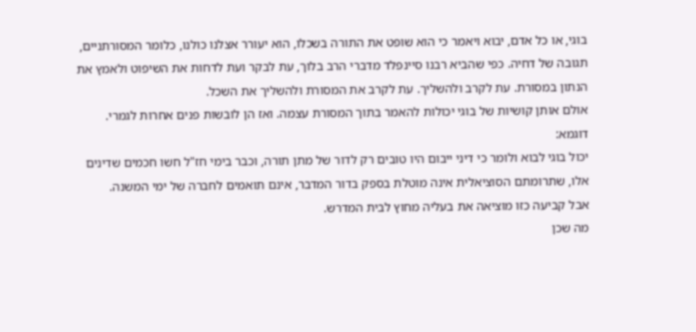בוגי, או כל אדם, יבוא ויאמר כי הוא שופט את התורה בשכלו, הוא יעורר אצלנו כולנו, כלומר המסורתניים, תגובה של דחיה. כפי שהביא רבנו סיינפלד מדברי הרב בלוך, עת לבקר ועת לדחות את השיפוט ולאמץ את הנתון במסורת. עת לקרב ולהשליך. עת לקרב את המסורת ולהשליך את השכל.
אולם אותן קושיות של בוגי יכולות להאמר בתוך המסורת עצמה. ואז הן לובשות פנים אחרות לגמרי.
דוגמא:
יכול בוגי לבוא ולומר כי דיני ייבום היו טובים רק לדור של מתן תורה, וכבר בימי חז"ל חשו חכמים שדינים אלו, שתרומתם הסוציאלית אינה מוטלת בספק בדור המדבר, אינם תואמים לחברה של ימי המשנה.
אבל קביעה כזו מוציאה את בעליה מחוץ לבית המדרש.
מה שכן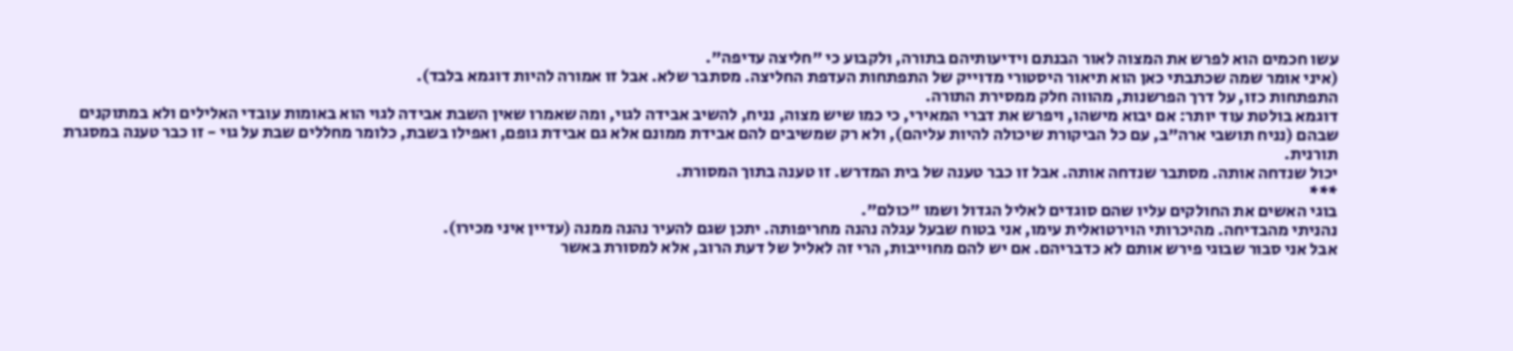עשו חכמים הוא לפרש את המצוה לאור הבנתם וידיעותיהם בתורה, ולקבוע כי "חליצה עדיפה".
(איני אומר שמה שכתבתי כאן הוא תיאור היסטורי מדוייק של התפתחות העדפת החליצה. מסתבר שלא. אבל זו אמורה להיות דוגמא בלבד).
התפתחות כזו, על דרך הפרשנות, מהווה חלק ממסירת התורה.
דוגמא בולטת עוד יותר: אם יבוא מישהו, ויפרש את דברי המאירי, כי כמו שיש מצוה, נניח, להשיב אבידה לגוי, ומה שאמרו שאין השבת אבידה לגוי הוא באומות עובדי האלילים ולא במתוקנים שבהם (נניח תושבי ארה"ב, עם כל הביקורת שיכולה להיות עליהם), ולא רק שמשיבים להם אבידת ממונם אלא גם אבידת גופם, ואפילו בשבת, כלומר מחללים שבת על גוי - זו כבר טענה במסגרת תורנית.
יכול שנדחה אותה. מסתבר שנדחה אותה. אבל זו כבר טענה של בית המדרש. זו טענה בתוך המסורת.
***
בוגי האשים את החולקים עליו שהם סוגדים לאליל הגדול ושמו "כולם".
נהניתי מהבדיחה. מהיכרותי הוירטואלית עימו, אני בטוח שבעל עגלה נהנה מחריפותה. יתכן שגם להעיר נהנה ממנה (עדיין איני מכירו).
אבל אני סבור שבוגי פירש אותם לא כדבריהם. אם יש להם מחוייבות, הרי זה לאליל של דעת הרוב, אלא למסורת באשר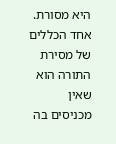היא מסורת.
אחד הכללים של מסירת התורה הוא שאין מכניסים בה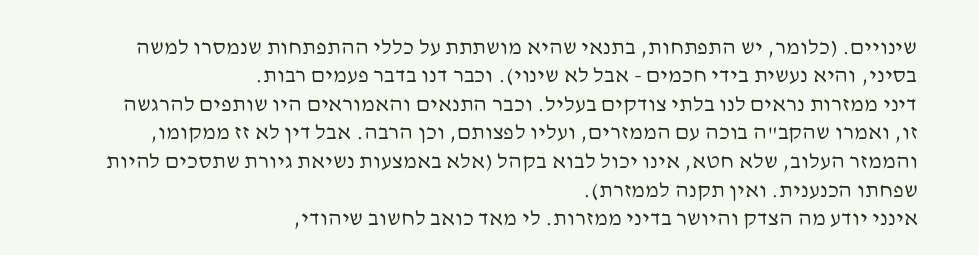שינויים. (כלומר, יש התפתחות, בתנאי שהיא מושתתת על כללי ההתפתחות שנמסרו למשה בסיני, והיא נעשית בידי חכמים - אבל לא שינוי). וכבר דנו בדבר פעמים רבות.
דיני ממזרות נראים לנו בלתי צודקים בעליל. וכבר התנאים והאמוראים היו שותפים להרגשה זו, ואמרו שהקב"ה בוכה עם הממזרים, ועליו לפצותם, וכן הרבה. אבל דין לא זז ממקומו, והממזר העלוב, שלא חטא, אינו יכול לבוא בקהל (אלא באמצעות נשיאת גיורת שתסכים להיות שפחתו הכנענית. ואין תקנה לממזרת).
אינני יודע מה הצדק והיושר בדיני ממזרות. לי מאד כואב לחשוב שיהודי,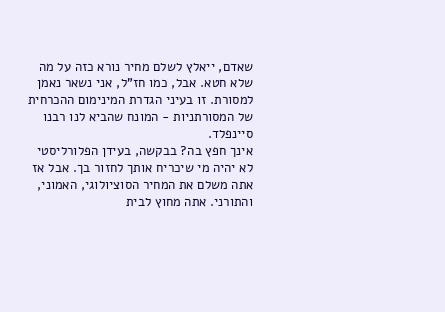שאדם, ייאלץ לשלם מחיר נורא כזה על מה שלא חטא. אבל, כמו חז"ל, אני נשאר נאמן למסורת. זו בעיני הגדרת המינימום ההכרחית של המסורתניות - המונח שהביא לנו רבנו סיינפלד.
אינך חפץ בה? בבקשה, בעידן הפלורליסטי לא יהיה מי שיכריח אותך לחזור בך. אבל אז אתה משלם את המחיר הסוציולוגי, האמוני, והתורני. אתה מחוץ לבית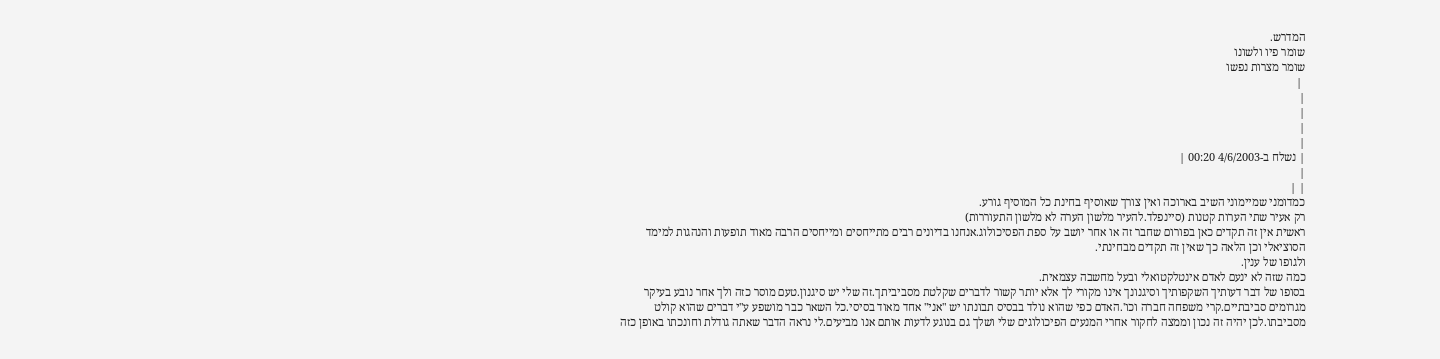המדרש.
שומר פיו ולשונו
שומר מצרות נפשו
 |
|
|
|
|
| נשלח ב-4/6/2003 00:20 |
|
| |
כמדומני שמיימוני השיב בארוכה ואין צורך שאוסיף בחינת כל המוסיף גורע.
רק אעיר שתי הערות קטנות (סיינפלד.להעיר מלשון הערה לא מלשון התעוררות)
ראשית אין זה תקדים כאן בפורום שחבר זה או אחר יושב על ספת הפסיכולוג.אנחנו בדיונים רבים מתייחסים ומייחסים הרבה מאוד תופעות והנהגות למימד הסוציאלי וכן הלאה כך שאין זה תקדים מבחינתי.
ולגופו של ענין.
כמה שזה לא ינעם לאדם אינטלקטואלי ובעל מחשבה עצמאית.
בסופו של דבר דעותיך השקפותיך וסיגנונך אינו מקורי לך אלא יותר קשור לדברים שקלטת מסביביתך.זה שלי יש סיגנון.טעם מוסר כזה ולך אחר נובע בעיקר מגרומים סביבתיים.קרי משפחה חברה וכו'.האדם כפי שהוא נולד בבסיס תבונתו יש "אני" אחד מאוד בסיסי.כל השאר כבר מושפע ע"י דברים שהוא קולט מסביבתו.לכן יהיה זה נכון וממצה לחקור אחרי המנעים הפיכולוגים שלי ושלך גם בנוגע לדעות אותם אנו מביעים.לי נראה הדבר שאתה גודלת וחונכתו באופן כזה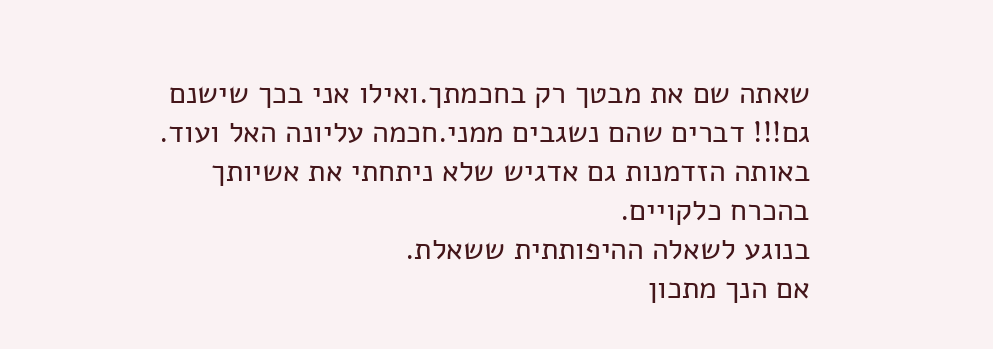שאתה שם את מבטך רק בחכמתך.ואילו אני בכך שישנם גם!!! דברים שהם נשגבים ממני.חכמה עליונה האל ועוד.
באותה הזדמנות גם אדגיש שלא ניתחתי את אשיותך בהכרח כלקויים.
בנוגע לשאלה ההיפותתית ששאלת.
אם הנך מתכון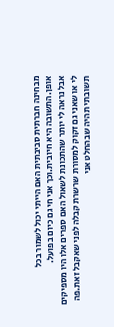מבחינה חברתית סביבתית האם הייתי יכול לשמור בכל אופן.התשובה היא חיובית.וכך אני חי גם כיום בפועל.
אבל נראה לי יותר שהתכונת לשאול האם ספרים אלו היו מספיקים לי או שאני גם זקוק למסורת שרשרת קבלה לפני שאקבל זאת.פה תשובתי תהיה שבהחלט אני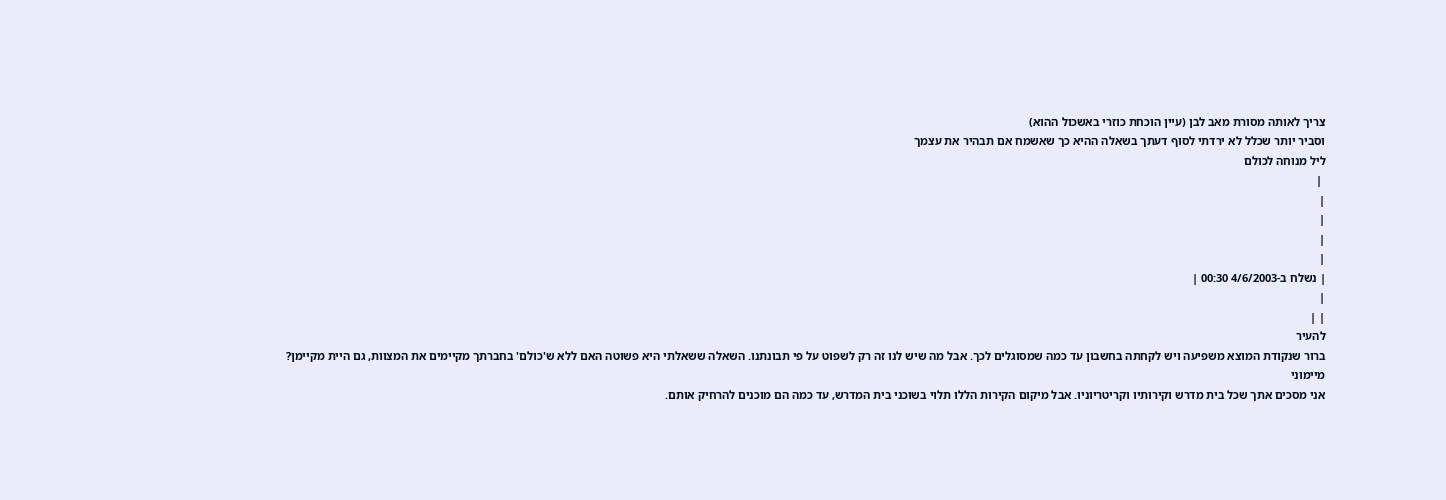צריך לאותה מסורת מאב לבן (עיין הוכחת כוזרי באשכול ההוא)
וסביר יותר שכלל לא ירדתי לסוף דעתך בשאלה ההיא כך שאשמח אם תבהיר את עצמך
ליל מנוחה לכולם
 |
|
|
|
|
| נשלח ב-4/6/2003 00:30 |
|
| |
להעיר
ברור שנקודת המוצא משפיעה ויש לקחתה בחשבון עד כמה שמסוגלים לכך. אבל מה שיש לנו זה רק לשפוט על פי תבונתנו. השאלה ששאלתי היא פשוטה האם ללא ש'כולם' בחברתך מקיימים את המצוות, גם היית מקיימן?
מיימוני
אני מסכים אתך שכל בית מדרש וקירותיו וקריטריוניו. אבל מיקום הקירות הללו תלוי בשוכני בית המדרש, עד כמה הם מוכנים להרחיק אותם.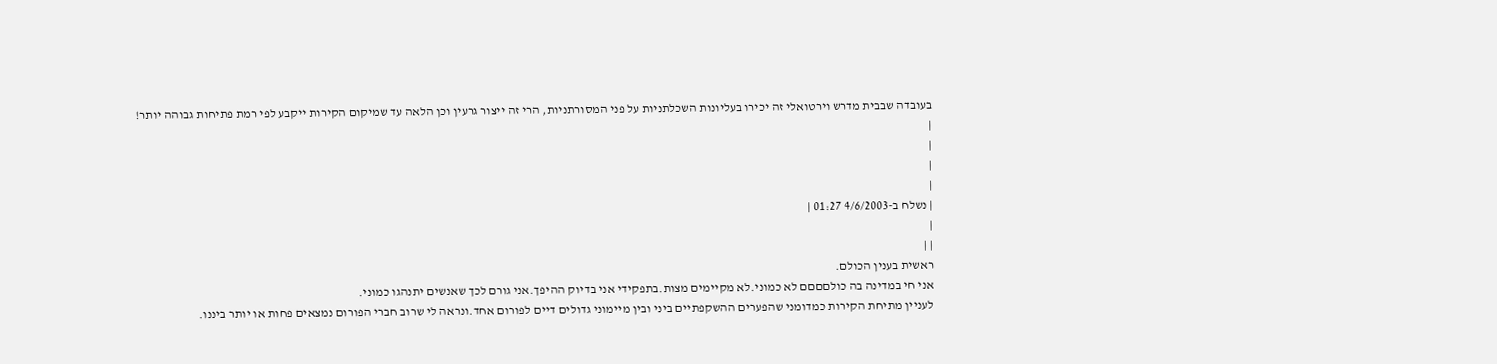בעובדה שבבית מדרש וירטואלי זה יכירו בעליונות השכלתניות על פני המסורתניות, הרי זה ייצור גרעין וכן הלאה עד שמיקום הקירות ייקבע לפי רמת פתיחות גבוהה יותר!
|
|
|
|
| נשלח ב-4/6/2003 01:27 |
|
| |
ראשית בענין הכולם.
אני חי במדינה בה כולםםםם לא כמוני.לא מקיימים מצות.בתפקידי אני בדיוק ההיפך.אני גורם לכך שאנשים יתנהגו כמוני.
לעניין מתיחת הקירות כמדומני שהפערים ההשקפתיים ביני ובין מיימוני גדולים דיים לפורום אחד.ונראה לי שרוב חברי הפורום נמצאים פחות או יותר ביננו.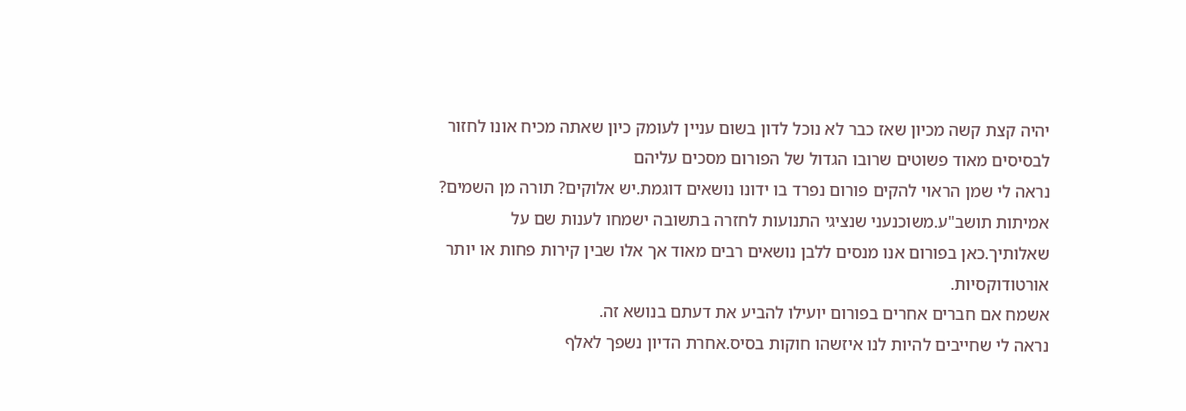יהיה קצת קשה מכיון שאז כבר לא נוכל לדון בשום עניין לעומק כיון שאתה מכיח אונו לחזור לבסיסים מאוד פשוטים שרובו הגדול של הפורום מסכים עליהם
נראה לי שמן הראוי להקים פורום נפרד בו ידונו נושאים דוגמת.יש אלוקים? תורה מן השמים? אמיתות תושב"ע.משוכנעני שנציגי התנועות לחזרה בתשובה ישמחו לענות שם על שאלותיך.כאן בפורום אנו מנסים ללבן נושאים רבים מאוד אך אלו שבין קירות פחות או יותר אורטודוקסיות.
אשמח אם חברים אחרים בפורום יועילו להביע את דעתם בנושא זה.
נראה לי שחייבים להיות לנו איזשהו חוקות בסיס.אחרת הדיון נשפך לאלף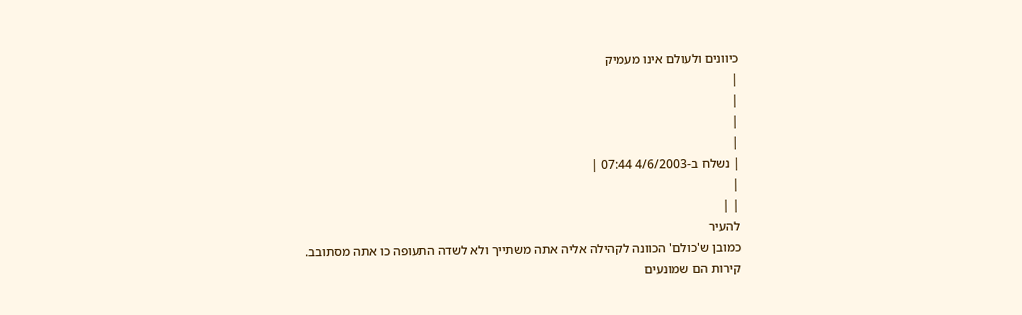כיוונים ולעולם אינו מעמיק
|
|
|
|
| נשלח ב-4/6/2003 07:44 |
|
| |
להעיר
כמובן ש'כולם' הכוונה לקהילה אליה אתה משתייך ולא לשדה התעופה כו אתה מסתובב.
קירות הם שמונעים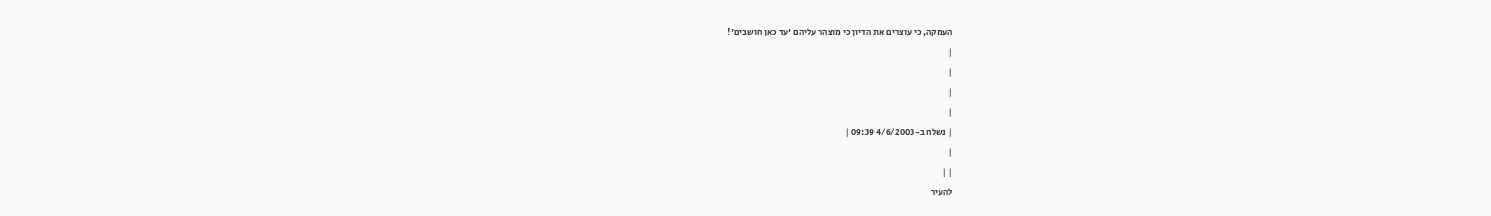העמקה, כי עוצרים את הדיון כי מוצהר עליהם 'עד כאן חושבים'!
|
|
|
|
| נשלח ב-4/6/2003 09:39 |
|
| |
להעיר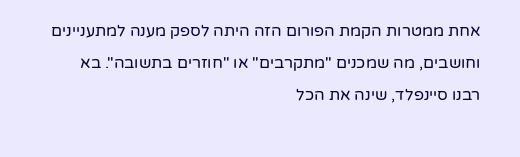אחת ממטרות הקמת הפורום הזה היתה לספק מענה למתעניינים וחושבים, מה שמכנים "מתקרבים" או "חוזרים בתשובה". בא רבנו סיינפלד, שינה את הכל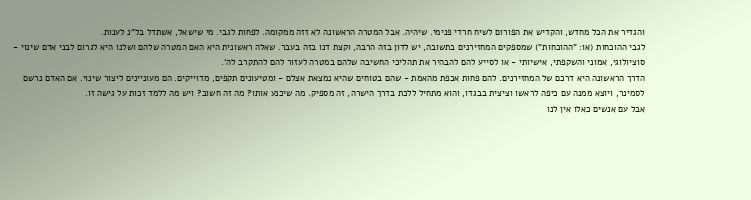והגדיר את הכל מחדש, והקדיש את הפורום לשיח חרדי פנימי. שיהיה. אבל המטרה הראשונה לא זזה ממקומה. לפחות לגבי. מי שישאל, אשתדל בל"נ לענות.
לגבי ההוכחות (או: "ההוכחות") שמספקים המחזירנים בתשובה, יש לדון בזה הרבה, וקצת דנו בזה בעבר. שאלה ראשונית היא האם המטרה שלהם ושלנו היא לגרום לבני אדם שינוי - סוציולוגי, אמוני והשקפתי, אישיותי - או לסייע להם להבהיר את תהליכי החשיבה שלהם במטרה לעזור להם להתקרב לה'.
הדרך הראשונה היא דרכם של המחזירנים. להם פחות אכפת מהאמת - שהם בטוחים שהיא נמצאת אצלם - ומטיעונים תקפים, מדוייקים. הם מעוניינים ליצור שינוי. אם האדם נרשם לסמינר, ויוצא ממנה עם כיפה לראשו וציצית בבגדו, והוא מתחיל ללכת בדרך הישרה, זה מספיק. מה שיכנע אותו? מה זה חשוב? ויש מה ללמד זכות על גישה זו.
אבל עם אנשים כאלו אין לנו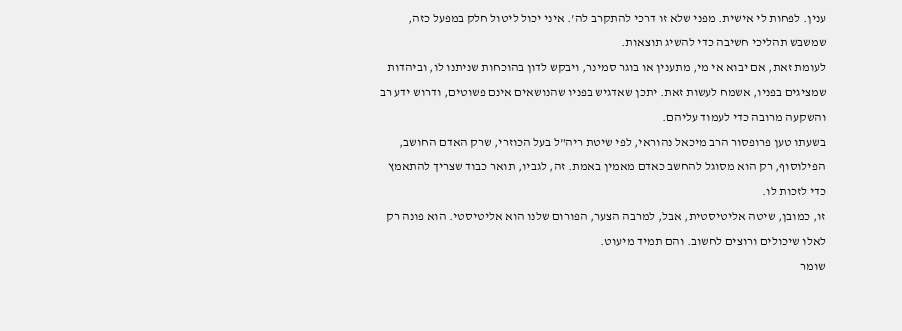ענין. לפחות לי אישית. מפני שלא זו דרכי להתקרב לה'. איני יכול ליטול חלק במפעל כזה, שמשבש תהליכי חשיבה כדי להשיג תוצאות.
לעומת זאת, אם יבוא אי מי, מתענין או בוגר סמינר, ויבקש לדון בהוכחות שניתנו לו, וביהדות שמציגים בפניו, אשמח לעשות זאת. יתכן שאדגיש בפניו שהנושאים אינם פשוטים, ודרוש ידע רב והשקעה מרובה כדי לעמוד עליהם.
בשעתו טען פרופסור הרב מיכאל נהוראי, לפי שיטת ריה"ל בעל הכוזרי, שרק האדם החושב, הפילוסוף, רק הוא מסוגל להחשב כאדם מאמין באמת. זה, לגביו, תואר כבוד שצריך להתאמץ כדי לזכות לו.
זו, כמובן, שיטה אליטיסטית, אבל, למרבה הצער, הפורום שלנו הוא אליטיסטי. הוא פונה רק לאלו שיכולים ורוצים לחשוב. והם תמיד מיעוט.
שומר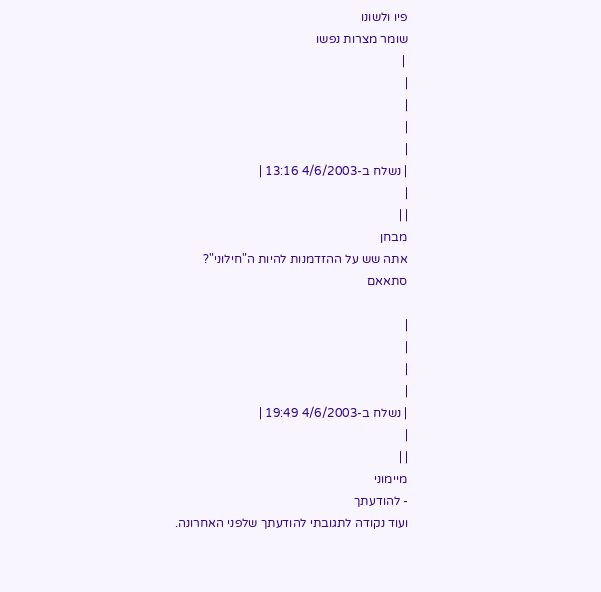פיו ולשונו
שומר מצרות נפשו
 |
|
|
|
|
| נשלח ב-4/6/2003 13:16 |
|
| |
מבחן
אתה שש על ההזדמנות להיות ה"חילוני"?
סתאאם

|
|
|
|
| נשלח ב-4/6/2003 19:49 |
|
| |
מיימוני
- להודעתך
ועוד נקודה לתגובתי להודעתך שלפני האחרונה.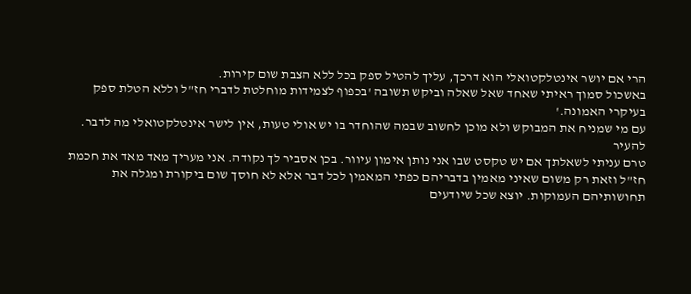הרי אם יושר אינטלקטואלי הוא דרכך, עליך להטיל ספק בכל ללא הצבת שום קירות.
באשכול סמוך ראיתי שאחד שאל שאלה וביקש תשובה 'בכפוף לצמידות מוחלטת לדברי חז"ל וללא הטלת ספק בעיקרי האמונה.'
עם מי שמניח את המבוקש ולא מוכן לחשוב שבמה שהוחדר בו יש אולי טעות, אין לישר אינטלקטואלי מה לדבר.
להעיר
טרם עניתי לשאלתך אם יש טקסט שבו אני נותן אימון עיוור. בכן אסביר לך נקודה. אני מעריך מאד מאד את חכמת חז"ל וזאת רק משום שאיני מאמין בדבריהם כפתי המאמין לכל דבר אלא לא חוסך שום ביקורת ומגלה את תחושותיהם העמוקות. יוצא שכל שיודעים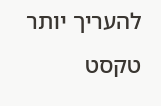להעריך יותר טקסט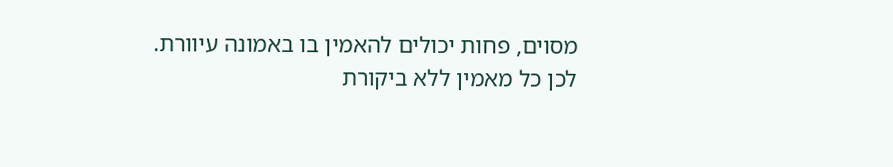מסוים, פחות יכולים להאמין בו באמונה עיוורת.
לכן כל מאמין ללא ביקורת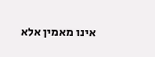אינו מאמין אלא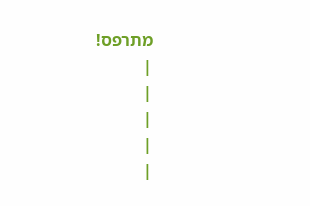מתרפס!
|
|
|
|
|